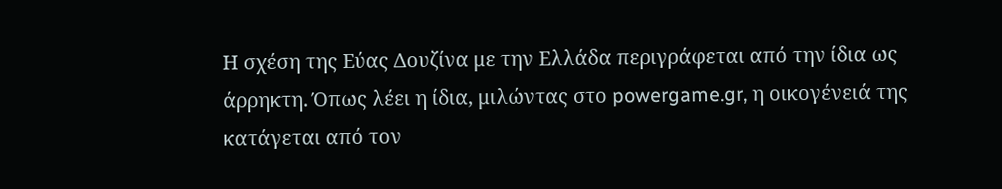Η σχέση της Εύας Δουζίνα με την Ελλάδα περιγράφεται από την ίδια ως άρρηκτη. Όπως λέει η ίδια, μιλώντας στο powergame.gr, η οικογένειά της κατάγεται από τον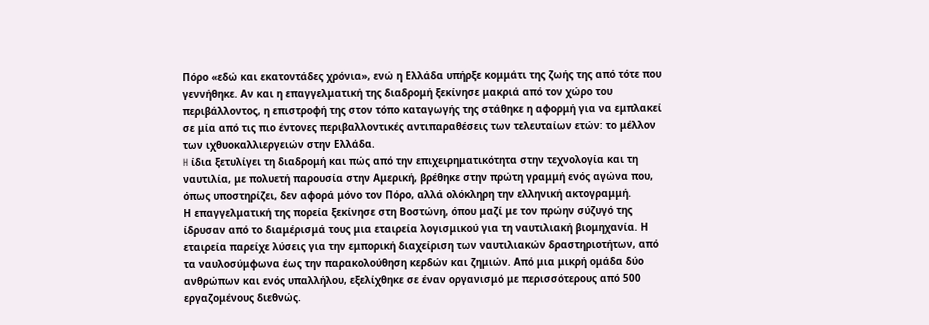Πόρο «εδώ και εκατοντάδες χρόνια», ενώ η Ελλάδα υπήρξε κομμάτι της ζωής της από τότε που γεννήθηκε. Αν και η επαγγελματική της διαδρομή ξεκίνησε μακριά από τον χώρο του περιβάλλοντος, η επιστροφή της στον τόπο καταγωγής της στάθηκε η αφορμή για να εμπλακεί σε μία από τις πιο έντονες περιβαλλοντικές αντιπαραθέσεις των τελευταίων ετών: το μέλλον των ιχθυοκαλλιεργειών στην Ελλάδα.
H ίδια ξετυλίγει τη διαδρομή και πώς από την επιχειρηματικότητα στην τεχνολογία και τη ναυτιλία, με πολυετή παρουσία στην Αμερική, βρέθηκε στην πρώτη γραμμή ενός αγώνα που, όπως υποστηρίζει, δεν αφορά μόνο τον Πόρο, αλλά ολόκληρη την ελληνική ακτογραμμή.
Η επαγγελματική της πορεία ξεκίνησε στη Βοστώνη, όπου μαζί με τον πρώην σύζυγό της ίδρυσαν από το διαμέρισμά τους μια εταιρεία λογισμικού για τη ναυτιλιακή βιομηχανία. Η εταιρεία παρείχε λύσεις για την εμπορική διαχείριση των ναυτιλιακών δραστηριοτήτων, από τα ναυλοσύμφωνα έως την παρακολούθηση κερδών και ζημιών. Από μια μικρή ομάδα δύο ανθρώπων και ενός υπαλλήλου, εξελίχθηκε σε έναν οργανισμό με περισσότερους από 500 εργαζομένους διεθνώς.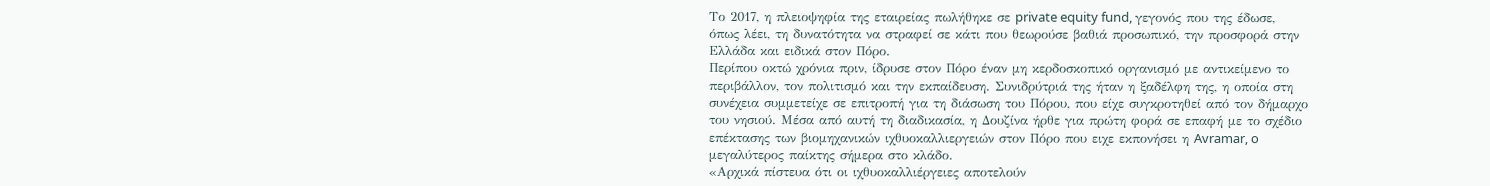Το 2017, η πλειοψηφία της εταιρείας πωλήθηκε σε private equity fund, γεγονός που της έδωσε, όπως λέει, τη δυνατότητα να στραφεί σε κάτι που θεωρούσε βαθιά προσωπικό, την προσφορά στην Ελλάδα και ειδικά στον Πόρο.
Περίπου οκτώ χρόνια πριν, ίδρυσε στον Πόρο έναν μη κερδοσκοπικό οργανισμό με αντικείμενο το περιβάλλον, τον πολιτισμό και την εκπαίδευση. Συνιδρύτριά της ήταν η ξαδέλφη της, η οποία στη συνέχεια συμμετείχε σε επιτροπή για τη διάσωση του Πόρου, που είχε συγκροτηθεί από τον δήμαρχο του νησιού. Μέσα από αυτή τη διαδικασία, η Δουζίνα ήρθε για πρώτη φορά σε επαφή με το σχέδιο επέκτασης των βιομηχανικών ιχθυοκαλλιεργειών στον Πόρο που ειχε εκπονήσει η Avramar, o μεγαλύτερος παίκτης σήμερα στο κλάδο.
«Αρχικά πίστευα ότι οι ιχθυοκαλλιέργειες αποτελούν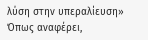λύση στην υπεραλίευση»
Όπως αναφέρει,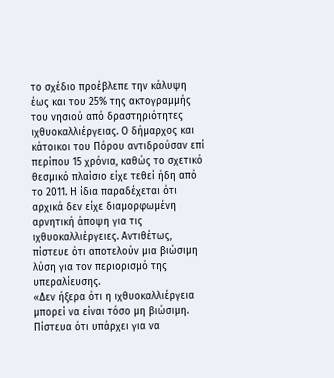το σχέδιο προέβλεπε την κάλυψη έως και του 25% της ακτογραμμής του νησιού από δραστηριότητες ιχθυοκαλλιέργειας. Ο δήμαρχος και κάτοικοι του Πόρου αντιδρούσαν επί περίπου 15 χρόνια, καθώς το σχετικό θεσμικό πλαίσιο είχε τεθεί ήδη από το 2011. Η ίδια παραδέχεται ότι αρχικά δεν είχε διαμορφωμένη αρνητική άποψη για τις ιχθυοκαλλιέργειες. Αντιθέτως, πίστευε ότι αποτελούν μια βιώσιμη λύση για τον περιορισμό της υπεραλίευσης.
«Δεν ήξερα ότι η ιχθυοκαλλιέργεια μπορεί να είναι τόσο μη βιώσιμη. Πίστευα ότι υπάρχει για να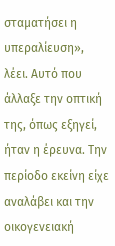σταματήσει η υπεραλίευση», λέει. Αυτό που άλλαξε την οπτική της, όπως εξηγεί, ήταν η έρευνα. Την περίοδο εκείνη είχε αναλάβει και την οικογενειακή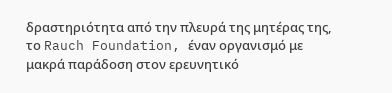δραστηριότητα από την πλευρά της μητέρας της, το Rauch Foundation, έναν οργανισμό με μακρά παράδοση στον ερευνητικό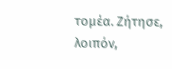τομέα. Ζήτησε, λοιπόν,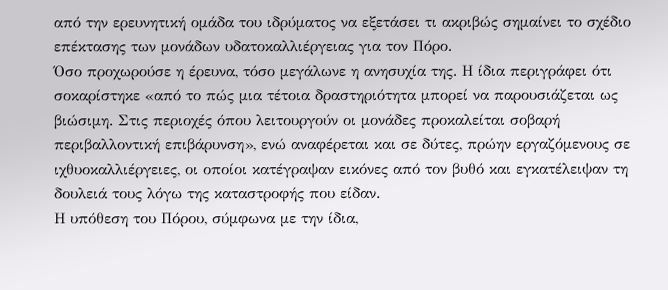από την ερευνητική ομάδα του ιδρύματος να εξετάσει τι ακριβώς σημαίνει το σχέδιο επέκτασης των μονάδων υδατοκαλλιέργειας για τον Πόρο.
Όσο προχωρούσε η έρευνα, τόσο μεγάλωνε η ανησυχία της. Η ίδια περιγράφει ότι σοκαρίστηκε «από το πώς μια τέτοια δραστηριότητα μπορεί να παρουσιάζεται ως βιώσιμη. Στις περιοχές όπου λειτουργούν οι μονάδες προκαλείται σοβαρή περιβαλλοντική επιβάρυνση», ενώ αναφέρεται και σε δύτες, πρώην εργαζόμενους σε ιχθυοκαλλιέργειες, οι οποίοι κατέγραψαν εικόνες από τον βυθό και εγκατέλειψαν τη δουλειά τους λόγω της καταστροφής που είδαν.
Η υπόθεση του Πόρου, σύμφωνα με την ίδια,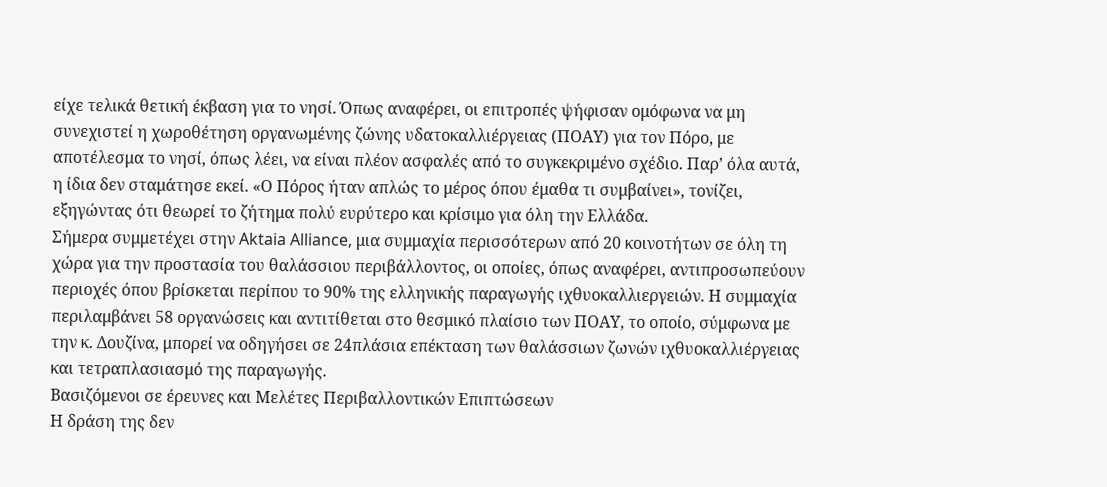είχε τελικά θετική έκβαση για το νησί. Όπως αναφέρει, οι επιτροπές ψήφισαν ομόφωνα να μη συνεχιστεί η χωροθέτηση οργανωμένης ζώνης υδατοκαλλιέργειας (ΠΟΑΥ) για τον Πόρο, με αποτέλεσμα το νησί, όπως λέει, να είναι πλέον ασφαλές από το συγκεκριμένο σχέδιο. Παρ’ όλα αυτά, η ίδια δεν σταμάτησε εκεί. «Ο Πόρος ήταν απλώς το μέρος όπου έμαθα τι συμβαίνει», τονίζει, εξηγώντας ότι θεωρεί το ζήτημα πολύ ευρύτερο και κρίσιμο για όλη την Ελλάδα.
Σήμερα συμμετέχει στην Aktaia Alliance, μια συμμαχία περισσότερων από 20 κοινοτήτων σε όλη τη χώρα για την προστασία του θαλάσσιου περιβάλλοντος, οι οποίες, όπως αναφέρει, αντιπροσωπεύουν περιοχές όπου βρίσκεται περίπου το 90% της ελληνικής παραγωγής ιχθυοκαλλιεργειών. Η συμμαχία περιλαμβάνει 58 οργανώσεις και αντιτίθεται στο θεσμικό πλαίσιο των ΠΟΑΥ, το οποίο, σύμφωνα με την κ. Δουζίνα, μπορεί να οδηγήσει σε 24πλάσια επέκταση των θαλάσσιων ζωνών ιχθυοκαλλιέργειας και τετραπλασιασμό της παραγωγής.
Βασιζόμενοι σε έρευνες και Μελέτες Περιβαλλοντικών Επιπτώσεων
Η δράση της δεν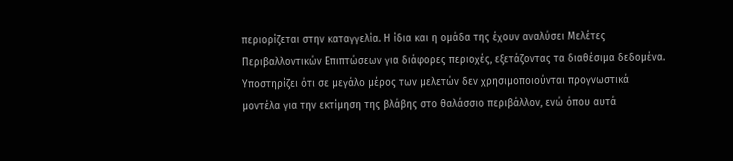περιορίζεται στην καταγγελία. Η ίδια και η ομάδα της έχουν αναλύσει Μελέτες Περιβαλλοντικών Επιπτώσεων για διάφορες περιοχές, εξετάζοντας τα διαθέσιμα δεδομένα. Υποστηρίζει ότι σε μεγάλο μέρος των μελετών δεν χρησιμοποιούνται προγνωστικά μοντέλα για την εκτίμηση της βλάβης στο θαλάσσιο περιβάλλον, ενώ όπου αυτά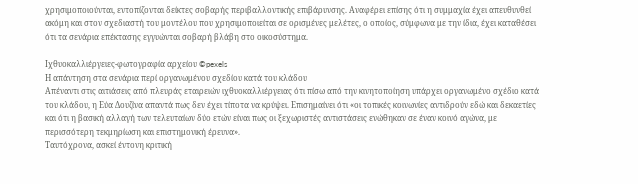χρησιμοποιούνται, εντοπίζονται δείκτες σοβαρής περιβαλλοντικής επιβάρυνσης. Αναφέρει επίσης ότι η συμμαχία έχει απευθυνθεί ακόμη και στον σχεδιαστή του μοντέλου που χρησιμοποιείται σε ορισμένες μελέτες, ο οποίος, σύμφωνα με την ίδια, έχει καταθέσει ότι τα σενάρια επέκτασης εγγυώνται σοβαρή βλάβη στο οικοσύστημα.

Iχθυοκαλλιέργειες-φωτογραφία αρχείου ©pexels
Η απάντηση στα σενάρια περί οργανωμένου σχεδίου κατά του κλάδου
Απέναντι στις αιτιάσεις από πλευράς εταιρειών ιχθυοκαλλιέργειας ότι πίσω από την κινητοποίηση υπάρχει οργανωμένο σχέδιο κατά του κλάδου, η Εύα Δουζίνα απαντά πως δεν έχει τίποτα να κρύψει. Επισημαίνει ότι «οι τοπικές κοινωνίες αντιδρούν εδώ και δεκαετίες και ότι η βασική αλλαγή των τελευταίων δύο ετών είναι πως οι ξεχωριστές αντιστάσεις ενώθηκαν σε έναν κοινό αγώνα, με περισσότερη τεκμηρίωση και επιστημονική έρευνα».
Ταυτόχρονα, ασκεί έντονη κριτική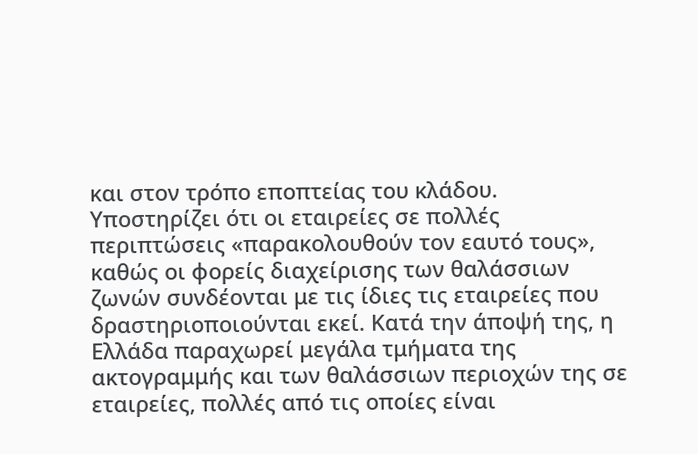και στον τρόπο εποπτείας του κλάδου. Υποστηρίζει ότι οι εταιρείες σε πολλές περιπτώσεις «παρακολουθούν τον εαυτό τους», καθώς οι φορείς διαχείρισης των θαλάσσιων ζωνών συνδέονται με τις ίδιες τις εταιρείες που δραστηριοποιούνται εκεί. Κατά την άποψή της, η Ελλάδα παραχωρεί μεγάλα τμήματα της ακτογραμμής και των θαλάσσιων περιοχών της σε εταιρείες, πολλές από τις οποίες είναι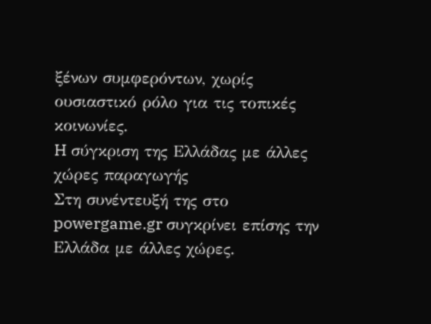ξένων συμφερόντων, χωρίς ουσιαστικό ρόλο για τις τοπικές κοινωνίες.
H σύγκριση της Ελλάδας με άλλες χώρες παραγωγής
Στη συνέντευξή της στο powergame.gr συγκρίνει επίσης την Ελλάδα με άλλες χώρες.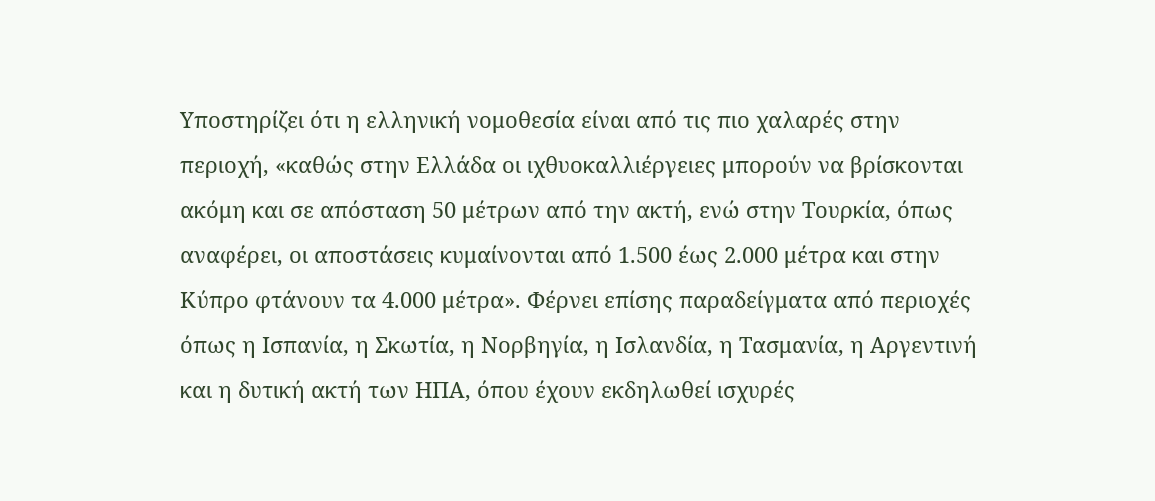Υποστηρίζει ότι η ελληνική νομοθεσία είναι από τις πιο χαλαρές στην περιοχή, «καθώς στην Ελλάδα οι ιχθυοκαλλιέργειες μπορούν να βρίσκονται ακόμη και σε απόσταση 50 μέτρων από την ακτή, ενώ στην Τουρκία, όπως αναφέρει, οι αποστάσεις κυμαίνονται από 1.500 έως 2.000 μέτρα και στην Κύπρο φτάνουν τα 4.000 μέτρα». Φέρνει επίσης παραδείγματα από περιοχές όπως η Ισπανία, η Σκωτία, η Νορβηγία, η Ισλανδία, η Τασμανία, η Αργεντινή και η δυτική ακτή των ΗΠΑ, όπου έχουν εκδηλωθεί ισχυρές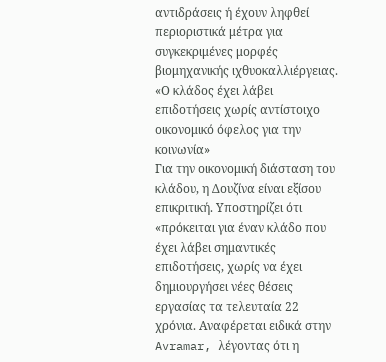αντιδράσεις ή έχουν ληφθεί περιοριστικά μέτρα για συγκεκριμένες μορφές βιομηχανικής ιχθυοκαλλιέργειας.
«Ο κλάδος έχει λάβει επιδοτήσεις χωρίς αντίστοιχο οικονομικό όφελος για την κοινωνία»
Για την οικονομική διάσταση του κλάδου, η Δουζίνα είναι εξίσου επικριτική. Υποστηρίζει ότι «πρόκειται για έναν κλάδο που έχει λάβει σημαντικές επιδοτήσεις, χωρίς να έχει δημιουργήσει νέες θέσεις εργασίας τα τελευταία 22 χρόνια. Αναφέρεται ειδικά στην Avramar, λέγοντας ότι η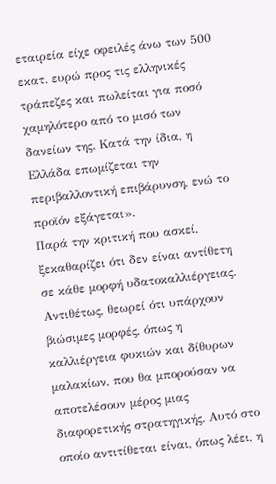εταιρεία είχε οφειλές άνω των 500 εκατ. ευρώ προς τις ελληνικές τράπεζες και πωλείται για ποσό χαμηλότερο από το μισό των δανείων της. Κατά την ίδια, η Ελλάδα επωμίζεται την περιβαλλοντική επιβάρυνση, ενώ το προϊόν εξάγεται».
Παρά την κριτική που ασκεί, ξεκαθαρίζει ότι δεν είναι αντίθετη σε κάθε μορφή υδατοκαλλιέργειας. Αντιθέτως, θεωρεί ότι υπάρχουν βιώσιμες μορφές, όπως η καλλιέργεια φυκιών και δίθυρων μαλακίων, που θα μπορούσαν να αποτελέσουν μέρος μιας διαφορετικής στρατηγικής. Αυτό στο οποίο αντιτίθεται είναι, όπως λέει, η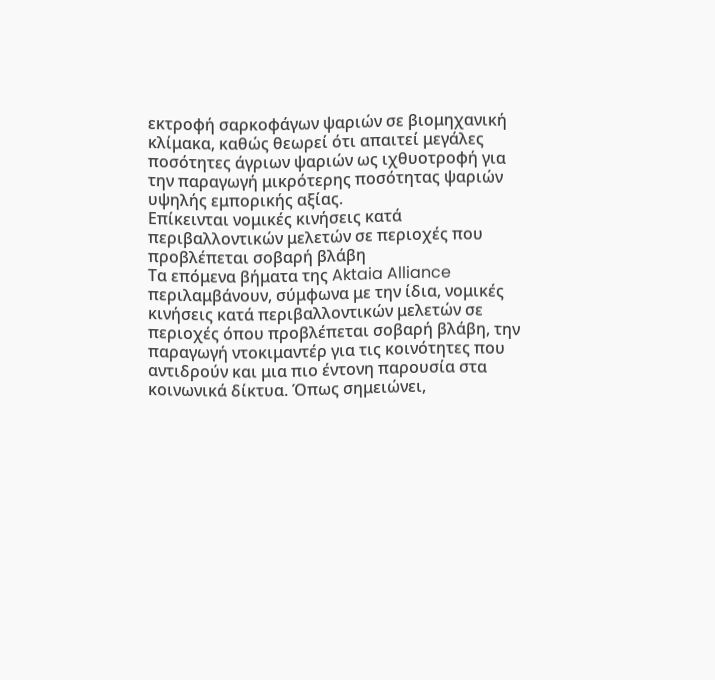εκτροφή σαρκοφάγων ψαριών σε βιομηχανική κλίμακα, καθώς θεωρεί ότι απαιτεί μεγάλες ποσότητες άγριων ψαριών ως ιχθυοτροφή για την παραγωγή μικρότερης ποσότητας ψαριών υψηλής εμπορικής αξίας.
Επίκεινται νομικές κινήσεις κατά περιβαλλοντικών μελετών σε περιοχές που προβλέπεται σοβαρή βλάβη
Τα επόμενα βήματα της Aktaia Alliance περιλαμβάνουν, σύμφωνα με την ίδια, νομικές κινήσεις κατά περιβαλλοντικών μελετών σε περιοχές όπου προβλέπεται σοβαρή βλάβη, την παραγωγή ντοκιμαντέρ για τις κοινότητες που αντιδρούν και μια πιο έντονη παρουσία στα κοινωνικά δίκτυα. Όπως σημειώνει,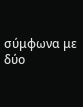σύμφωνα με δύο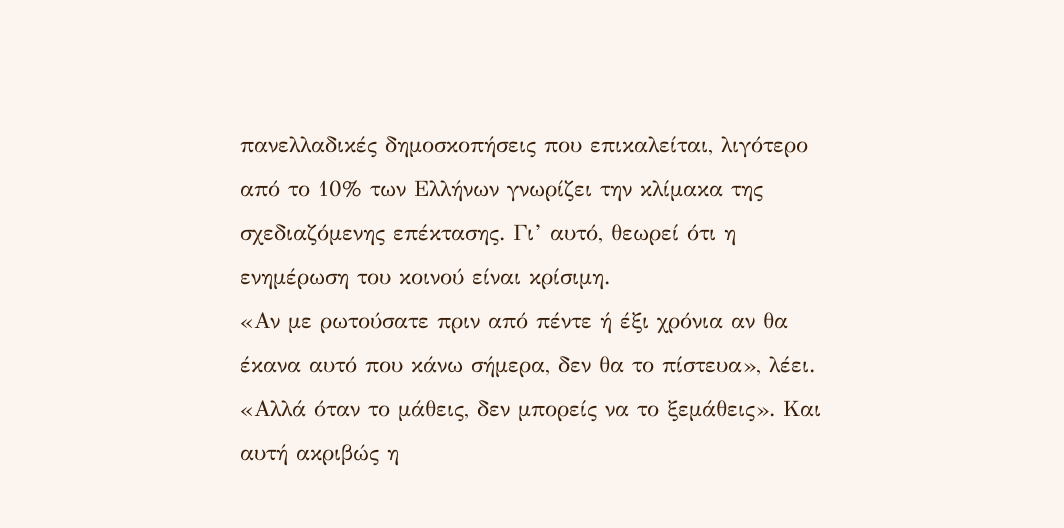πανελλαδικές δημοσκοπήσεις που επικαλείται, λιγότερο από το 10% των Ελλήνων γνωρίζει την κλίμακα της σχεδιαζόμενης επέκτασης. Γι’ αυτό, θεωρεί ότι η ενημέρωση του κοινού είναι κρίσιμη.
«Αν με ρωτούσατε πριν από πέντε ή έξι χρόνια αν θα έκανα αυτό που κάνω σήμερα, δεν θα το πίστευα», λέει. «Αλλά όταν το μάθεις, δεν μπορείς να το ξεμάθεις». Και αυτή ακριβώς η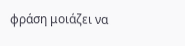φράση μοιάζει να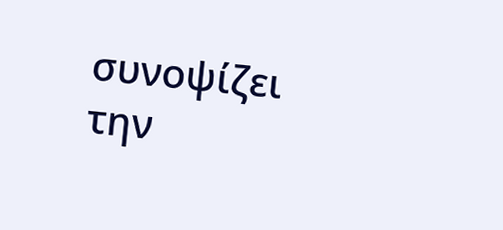συνοψίζει την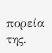πορεία της.